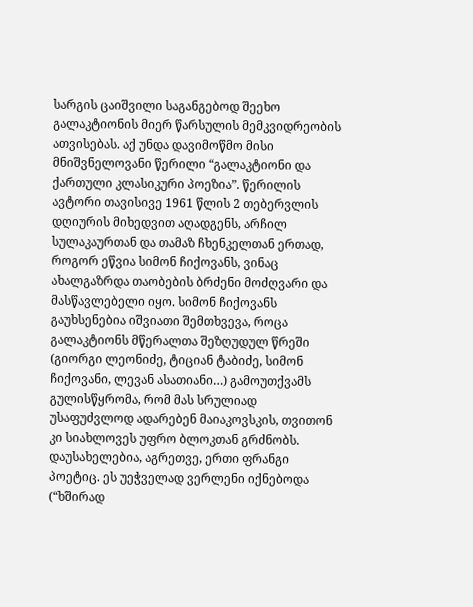სარგის ცაიშვილი საგანგებოდ შეეხო გალაკტიონის მიერ წარსულის მემკვიდრეობის ათვისებას. აქ უნდა დავიმოწმო მისი მნიშვნელოვანი წერილი “გალაკტიონი და ქართული კლასიკური პოეზია”. წერილის ავტორი თავისივე 1961 წლის 2 თებერვლის დღიურის მიხედვით აღადგენს, არჩილ სულაკაურთან და თამაზ ჩხენკელთან ერთად, როგორ ეწვია სიმონ ჩიქოვანს, ვინაც ახალგაზრდა თაობების ბრძენი მოძღვარი და მასწავლებელი იყო. სიმონ ჩიქოვანს გაუხსენებია იშვიათი შემთხვევა, როცა გალაკტიონს მწერალთა შეზღუდულ წრეში (გიორგი ლეონიძე, ტიციან ტაბიძე, სიმონ ჩიქოვანი, ლევან ასათიანი…) გამოუთქვამს გულისწყრომა, რომ მას სრულიად უსაფუძვლოდ ადარებენ მაიაკოვსკის, თვითონ კი სიახლოვეს უფრო ბლოკთან გრძნობს. დაუსახელებია, აგრეთვე, ერთი ფრანგი პოეტიც. ეს უეჭველად ვერლენი იქნებოდა (“ხშირად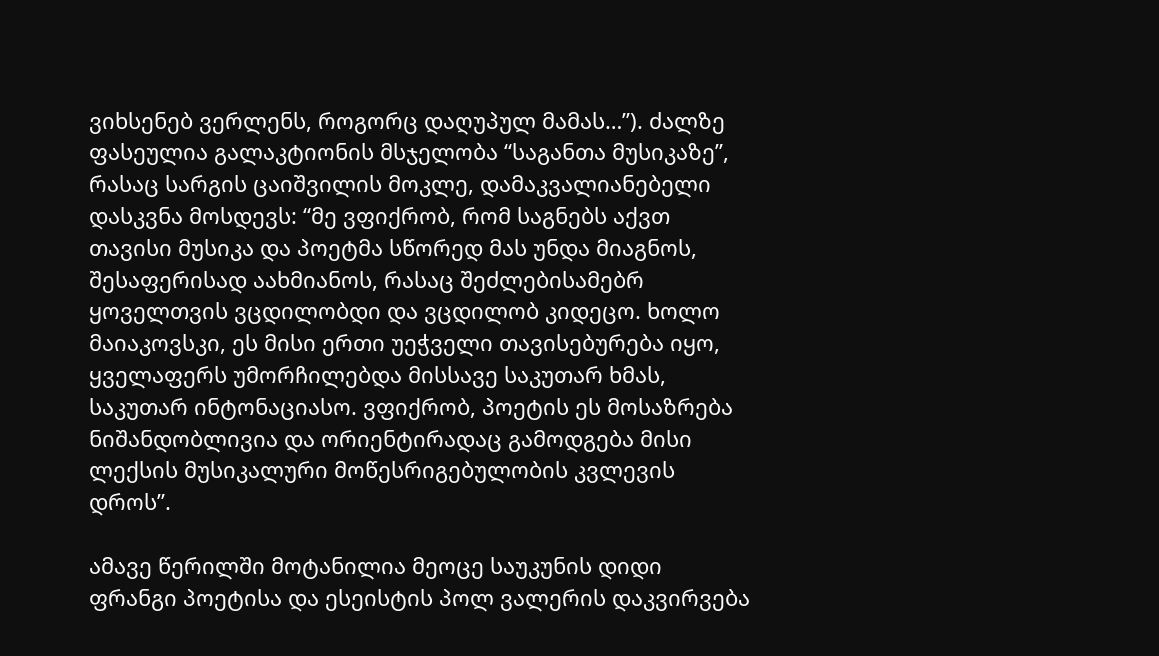ვიხსენებ ვერლენს, როგორც დაღუპულ მამას…”). ძალზე ფასეულია გალაკტიონის მსჯელობა “საგანთა მუსიკაზე”, რასაც სარგის ცაიშვილის მოკლე, დამაკვალიანებელი დასკვნა მოსდევს: “მე ვფიქრობ, რომ საგნებს აქვთ თავისი მუსიკა და პოეტმა სწორედ მას უნდა მიაგნოს, შესაფერისად აახმიანოს, რასაც შეძლებისამებრ ყოველთვის ვცდილობდი და ვცდილობ კიდეცო. ხოლო მაიაკოვსკი, ეს მისი ერთი უეჭველი თავისებურება იყო, ყველაფერს უმორჩილებდა მისსავე საკუთარ ხმას, საკუთარ ინტონაციასო. ვფიქრობ, პოეტის ეს მოსაზრება ნიშანდობლივია და ორიენტირადაც გამოდგება მისი ლექსის მუსიკალური მოწესრიგებულობის კვლევის დროს”.

ამავე წერილში მოტანილია მეოცე საუკუნის დიდი ფრანგი პოეტისა და ესეისტის პოლ ვალერის დაკვირვება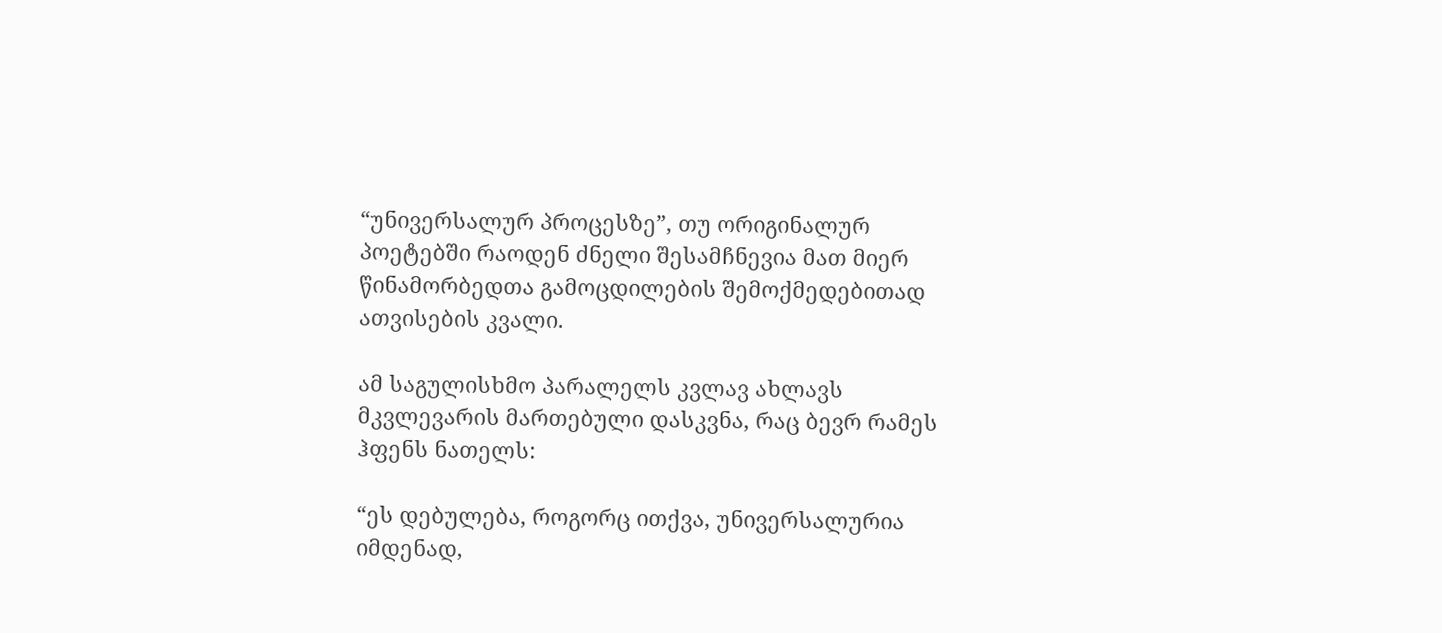“უნივერსალურ პროცესზე”, თუ ორიგინალურ პოეტებში რაოდენ ძნელი შესამჩნევია მათ მიერ წინამორბედთა გამოცდილების შემოქმედებითად ათვისების კვალი.

ამ საგულისხმო პარალელს კვლავ ახლავს მკვლევარის მართებული დასკვნა, რაც ბევრ რამეს ჰფენს ნათელს:

“ეს დებულება, როგორც ითქვა, უნივერსალურია იმდენად,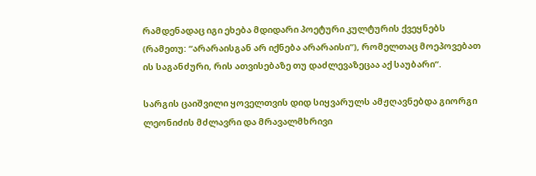რამდენადაც იგი ეხება მდიდარი პოეტური კულტურის ქვეყნებს (რამეთუ: “არარაისგან არ იქნება არარაისი”), რომელთაც მოეპოვებათ ის საგანძური, რის ათვისებაზე თუ დაძლევაზეცაა აქ საუბარი”.

სარგის ცაიშვილი ყოველთვის დიდ სიყვარულს ამჟღავნებდა გიორგი ლეონიძის მძლავრი და მრავალმხრივი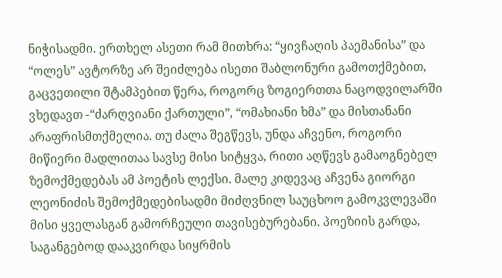ნიჭისადმი. ერთხელ ასეთი რამ მითხრა: “ყივჩაღის პაემანისა” და “ოლეს” ავტორზე არ შეიძლება ისეთი შაბლონური გამოთქმებით, გაცვეთილი შტამპებით წერა, როგორც ზოგიერთთა ნაცოდვილარში ვხედავთ -“ძარღვიანი ქართული”, “ომახიანი ხმა” და მისთანანი არაფრისმთქმელია. თუ ძალა შეგწევს, უნდა აჩვენო, როგორი მიწიერი მადლითაა სავსე მისი სიტყვა, რითი აღწევს გამაოგნებელ ზემოქმედებას ამ პოეტის ლექსი. მალე კიდევაც აჩვენა გიორგი ლეონიძის შემოქმედებისადმი მიძღვნილ საუცხოო გამოკვლევაში მისი ყველასგან გამორჩეული თავისებურებანი. პოეზიის გარდა, საგანგებოდ დააკვირდა სიყრმის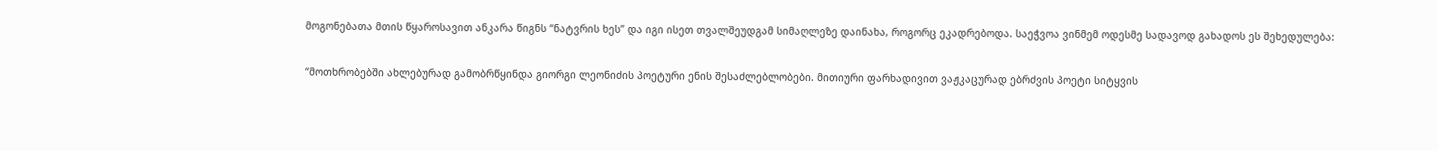მოგონებათა მთის წყაროსავით ანკარა წიგნს “ნატვრის ხეს” და იგი ისეთ თვალშეუდგამ სიმაღლეზე დაინახა, როგორც ეკადრებოდა. საეჭვოა ვინმემ ოდესმე სადავოდ გახადოს ეს შეხედულება:

“მოთხრობებში ახლებურად გამობრწყინდა გიორგი ლეონიძის პოეტური ენის შესაძლებლობები. მითიური ფარხადივით ვაჟკაცურად ებრძვის პოეტი სიტყვის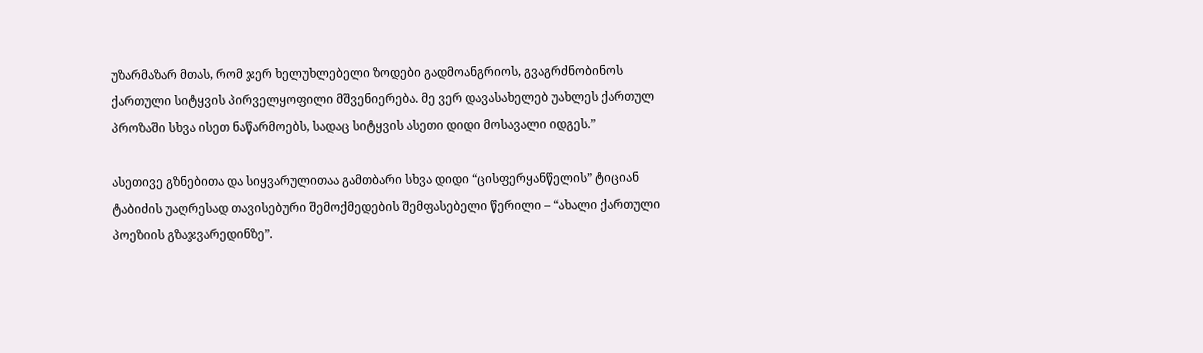უზარმაზარ მთას, რომ ჯერ ხელუხლებელი ზოდები გადმოანგრიოს, გვაგრძნობინოს ქართული სიტყვის პირველყოფილი მშვენიერება. მე ვერ დავასახელებ უახლეს ქართულ პროზაში სხვა ისეთ ნაწარმოებს, სადაც სიტყვის ასეთი დიდი მოსავალი იდგეს.”

ასეთივე გზნებითა და სიყვარულითაა გამთბარი სხვა დიდი “ცისფერყანწელის” ტიციან ტაბიძის უაღრესად თავისებური შემოქმედების შემფასებელი წერილი – “ახალი ქართული პოეზიის გზაჯვარედინზე”.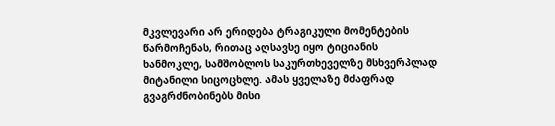მკვლევარი არ ერიდება ტრაგიკული მომენტების წარმოჩენას, რითაც აღსავსე იყო ტიციანის ხანმოკლე, სამშობლოს საკურთხეველზე მსხვერპლად მიტანილი სიცოცხლე. ამას ყველაზე მძაფრად გვაგრძნობინებს მისი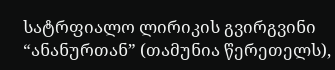სატრფიალო ლირიკის გვირგვინი “ანანურთან” (თამუნია წერეთელს),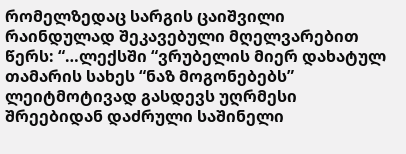რომელზედაც სარგის ცაიშვილი რაინდულად შეკავებული მღელვარებით წერს: “…ლექსში “ვრუბელის მიერ დახატულ თამარის სახეს “ნაზ მოგონებებს” ლეიტმოტივად გასდევს უღრმესი შრეებიდან დაძრული საშინელი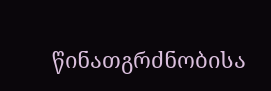წინათგრძნობისა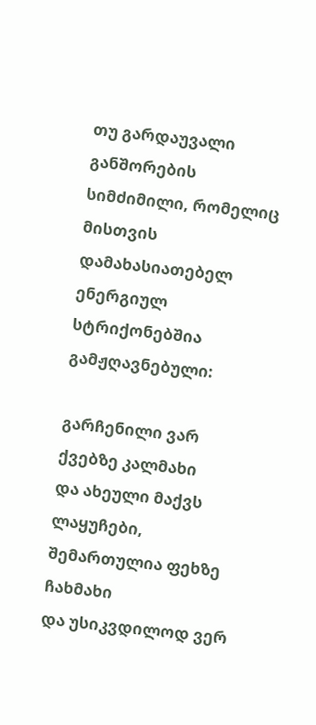თუ გარდაუვალი განშორების სიმძიმილი, რომელიც მისთვის დამახასიათებელ ენერგიულ სტრიქონებშია გამჟღავნებული:

გარჩენილი ვარ ქვებზე კალმახი
და ახეული მაქვს ლაყუჩები,
შემართულია ფეხზე ჩახმახი
და უსიკვდილოდ ვერ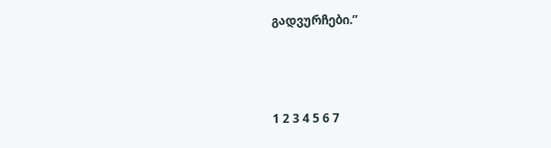გადვურჩები.”



1 2 3 4 5 6 7